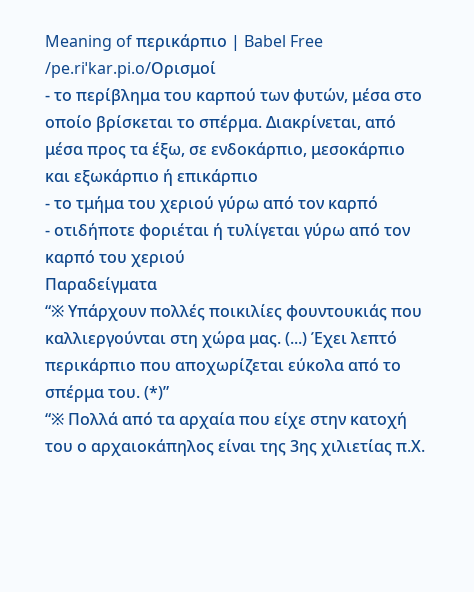Meaning of περικάρπιο | Babel Free
/pe.riˈkar.pi.o/Ορισμοί
- το περίβλημα του καρπού των φυτών, μέσα στο οποίο βρίσκεται το σπέρμα. Διακρίνεται, από μέσα προς τα έξω, σε ενδοκάρπιο, μεσοκάρπιο και εξωκάρπιο ή επικάρπιο
- το τμήμα του χεριού γύρω από τον καρπό
- οτιδήποτε φοριέται ή τυλίγεται γύρω από τον καρπό του χεριού
Παραδείγματα
“※ Υπάρχουν πολλές ποικιλίες φουντουκιάς που καλλιεργούνται στη χώρα μας. (...) Έχει λεπτό περικάρπιο που αποχωρίζεται εύκολα από το σπέρμα του. (*)”
“※ Πολλά από τα αρχαία που είχε στην κατοχή του ο αρχαιοκάπηλος είναι της 3ης χιλιετίας π.Χ.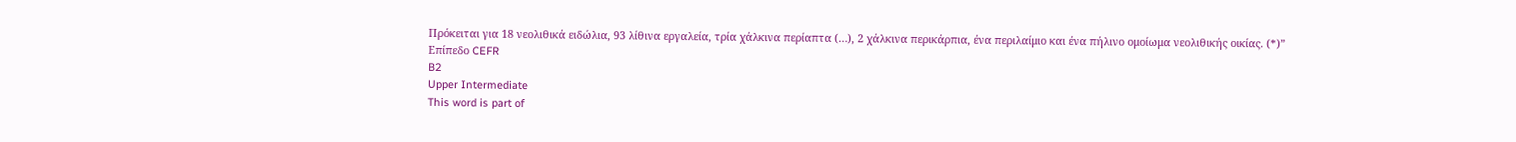Πρόκειται για 18 νεολιθικά ειδώλια, 93 λίθινα εργαλεία, τρία χάλκινα περίαπτα (…), 2 χάλκινα περικάρπια, ένα περιλαίμιο και ένα πήλινο ομοίωμα νεολιθικής οικίας. (*)”
Επίπεδο CEFR
B2
Upper Intermediate
This word is part of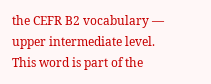the CEFR B2 vocabulary — upper intermediate level.
This word is part of the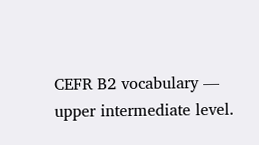CEFR B2 vocabulary — upper intermediate level.